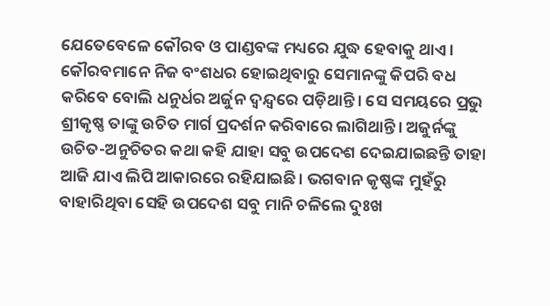ଯେତେବେଳେ କୌରବ ଓ ପାଣ୍ଡବଙ୍କ ମଧ୍ୟରେ ଯୁଦ୍ଧ ହେବାକୁ ଥାଏ। କୌରବମାନେ ନିଜ ବଂଶଧର ହୋଇଥିବାରୁ ସେମାନଙ୍କୁ କିପରି ବଧ କରିବେ ବୋଲି ଧନୁର୍ଧର ଅର୍ଜୁନ ଦ୍ୱନ୍ଦ୍ୱରେ ପଡ଼ିଥାନ୍ତି। ସେ ସମୟରେ ପ୍ରଭୁ ଶ୍ରୀକୃଷ୍ଣ ତାଙ୍କୁ ଉଚିତ ମାର୍ଗ ପ୍ରଦର୍ଶନ କରିବାରେ ଲାଗିଥାନ୍ତି। ଅଜୁର୍ନଙ୍କୁ ଉଚିତ-ଅନୁଚିତର କଥା କହି ଯାହା ସବୁ ଉପଦେଶ ଦେଇଯାଇଛନ୍ତି ତାହା ଆଜି ଯାଏ ଲିପି ଆକାରରେ ରହିଯାଇଛି। ଭଗବାନ କୃଷ୍ଣଙ୍କ ମୁହଁରୁ ବାହାରିଥିବା ସେହି ଉପଦେଶ ସବୁ ମାନି ଚଳିଲେ ଦୁଃଖ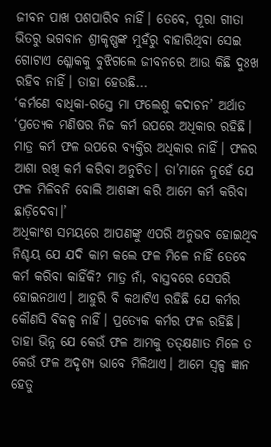ଜୀବନ ପାଖ ପଶପାରିବ ନାହିଁ। ତେବେ, ପୂରା ଗୀତା ଭିତରୁ ଭଗବାନ ଶ୍ରୀକୃଷ୍ଣଙ୍କ ମୁହଁରୁ ବାହାରିଥିବା ସେଇ ଗୋଟାଏ ଶ୍ଳୋକକୁ ବୁଝିଗଲେ ଜୀବନରେ ଆଉ କିଛି ଦୁଃଖ ରହିବ ନାହିଁ। ତାହା ହେଉଛି...
‘କର୍ମଣେ ବାଧିକା-ରସ୍ତେ ମା ଫଲେଶୁ କଦାଚନ’ ଅର୍ଥାତ ‘ପ୍ରତ୍ୟେକ ମଣିଷର ନିଜ କର୍ମ ଉପରେ ଅଧିକାର ରହିଛି। ମାତ୍ର କର୍ମ ଫଳ ଉପରେ ବ୍ୟକ୍ତିର ଅଧିକାର ନାହିଁ। ଫଳର ଆଶା ରଖି କର୍ମ କରିବା ଅନୁଚିତ। ତା’ମାନେ ନୁହେଁ ଯେ ଫଳ ମିଳିବନି ବୋଲି ଆଶଙ୍କା କରି ଆମେ କର୍ମ କରିବା ଛାଡ଼ିଦେବା।’
ଅଧିକାଂଶ ସମୟରେ ଆପଣଙ୍କୁ ଏପରି ଅନୁଭବ ହୋଇଥିବ ନିଶ୍ଚୟ ଯେ ଯଦି କାମ କଲେ ଫଳ ମିଳେ ନାହିଁ ତେବେ କର୍ମ କରିବା କାହିଁକି? ମାତ୍ର ନାଁ, ବାସ୍ତବରେ ସେପରି ହୋଇନଥାଏ। ଆହୁରି ବି କଥାଟିଏ ରହିଛି ଯେ କର୍ମର କୌଣସି ବିକଳ୍ପ ନାହିଁ। ପ୍ରତ୍ୟେକ କର୍ମର ଫଳ ରହିଛି। ତାହା ଭିନ୍ନ ଯେ କେଉଁ ଫଳ ଆମକୁ ତତ୍କ୍ଷଣାତ ମିଳେ ତ କେଉଁ ଫଳ ଅଦୃଶ୍ୟ ଭାବେ ମିଳିଥାଏ। ଆମେ ସ୍ୱଳ୍ପ ଜ୍ଞାନ ହେତୁ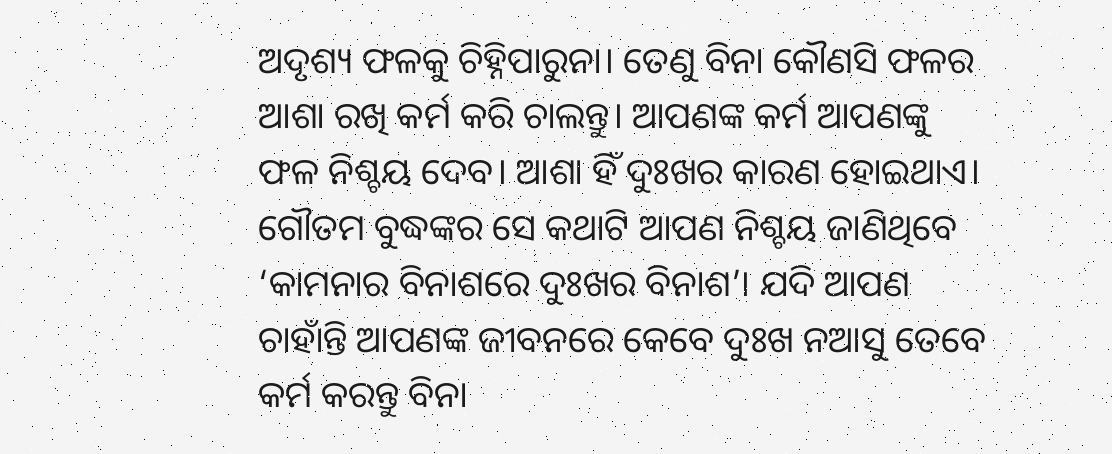ଅଦୃଶ୍ୟ ଫଳକୁ ଚିହ୍ନିପାରୁନା। ତେଣୁ ବିନା କୌଣସି ଫଳର ଆଶା ରଖି କର୍ମ କରି ଚାଲନ୍ତୁ। ଆପଣଙ୍କ କର୍ମ ଆପଣଙ୍କୁ ଫଳ ନିଶ୍ଚୟ ଦେବ। ଆଶା ହିଁ ଦୁଃଖର କାରଣ ହୋଇଥାଏ। ଗୌତମ ବୁଦ୍ଧଙ୍କର ସେ କଥାଟି ଆପଣ ନିଶ୍ଚୟ ଜାଣିଥିବେ ‘କାମନାର ବିନାଶରେ ଦୁଃଖର ବିନାଶ’। ଯଦି ଆପଣ ଚାହାଁନ୍ତି ଆପଣଙ୍କ ଜୀବନରେ କେବେ ଦୁଃଖ ନଆସୁ ତେବେ କର୍ମ କରନ୍ତୁ ବିନା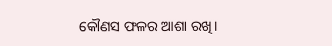କୌଣସ ଫଳର ଆଶା ରଖି।